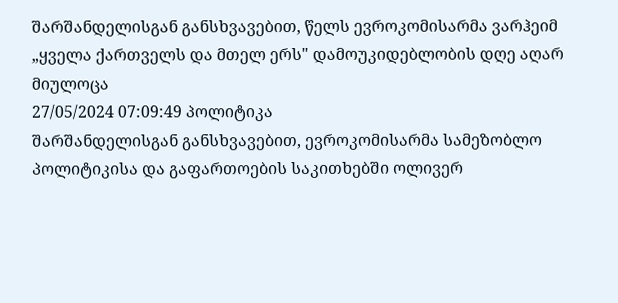შარშანდელისგან განსხვავებით, წელს ევროკომისარმა ვარჰეიმ „ყველა ქართველს და მთელ ერს" დამოუკიდებლობის დღე აღარ მიულოცა
27/05/2024 07:09:49 პოლიტიკა
შარშანდელისგან განსხვავებით, ევროკომისარმა სამეზობლო პოლიტიკისა და გაფართოების საკითხებში ოლივერ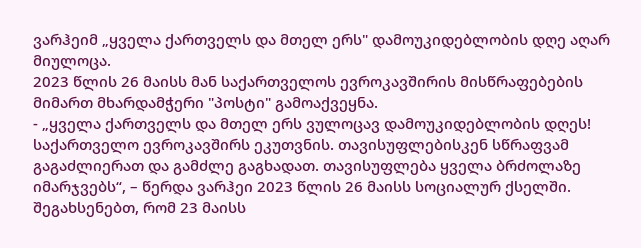ვარჰეიმ „ყველა ქართველს და მთელ ერს" დამოუკიდებლობის დღე აღარ მიულოცა.
2023 წლის 26 მაისს მან საქართველოს ევროკავშირის მისწრაფებების მიმართ მხარდამჭერი "პოსტი" გამოაქვეყნა.
- „ყველა ქართველს და მთელ ერს ვულოცავ დამოუკიდებლობის დღეს! საქართველო ევროკავშირს ეკუთვნის. თავისუფლებისკენ სწრაფვამ გაგაძლიერათ და გამძლე გაგხადათ. თავისუფლება ყველა ბრძოლაზე იმარჯვებს“, – წერდა ვარჰეი 2023 წლის 26 მაისს სოციალურ ქსელში.
შეგახსენებთ, რომ 23 მაისს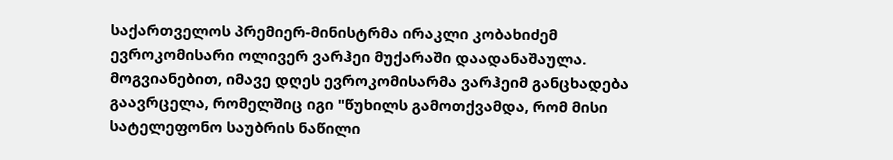საქართველოს პრემიერ-მინისტრმა ირაკლი კობახიძემ ევროკომისარი ოლივერ ვარჰეი მუქარაში დაადანაშაულა. მოგვიანებით, იმავე დღეს ევროკომისარმა ვარჰეიმ განცხადება გაავრცელა, რომელშიც იგი "წუხილს გამოთქვამდა, რომ მისი სატელეფონო საუბრის ნაწილი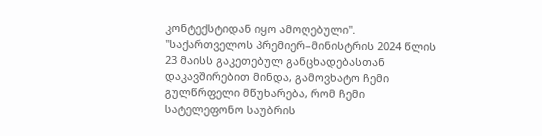კონტექსტიდან იყო ამოღებული".
"საქართველოს პრემიერ–მინისტრის 2024 წლის 23 მაისს გაკეთებულ განცხადებასთან დაკავშირებით მინდა, გამოვხატო ჩემი გულწრფელი მწუხარება, რომ ჩემი სატელეფონო საუბრის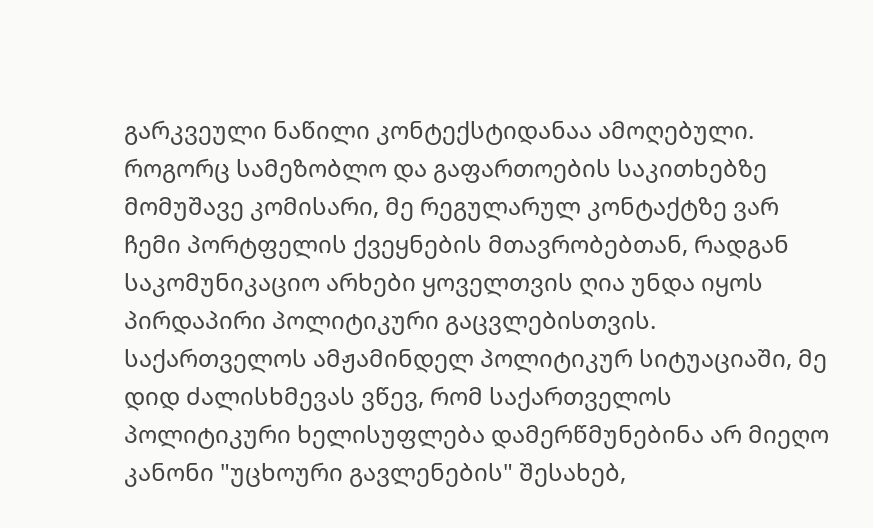გარკვეული ნაწილი კონტექსტიდანაა ამოღებული. როგორც სამეზობლო და გაფართოების საკითხებზე მომუშავე კომისარი, მე რეგულარულ კონტაქტზე ვარ ჩემი პორტფელის ქვეყნების მთავრობებთან, რადგან საკომუნიკაციო არხები ყოველთვის ღია უნდა იყოს პირდაპირი პოლიტიკური გაცვლებისთვის.
საქართველოს ამჟამინდელ პოლიტიკურ სიტუაციაში, მე დიდ ძალისხმევას ვწევ, რომ საქართველოს პოლიტიკური ხელისუფლება დამერწმუნებინა არ მიეღო კანონი "უცხოური გავლენების" შესახებ,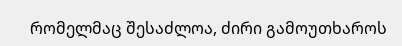რომელმაც შესაძლოა, ძირი გამოუთხაროს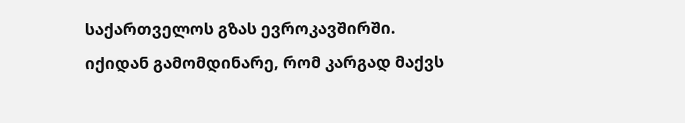საქართველოს გზას ევროკავშირში.
იქიდან გამომდინარე, რომ კარგად მაქვს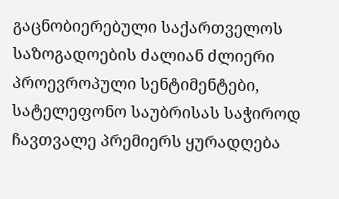გაცნობიერებული საქართველოს საზოგადოების ძალიან ძლიერი პროევროპული სენტიმენტები, სატელეფონო საუბრისას საჭიროდ ჩავთვალე პრემიერს ყურადღება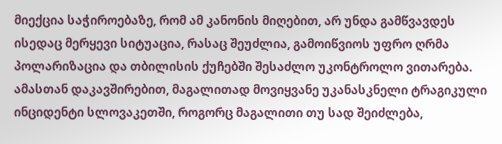მიექცია საჭიროებაზე, რომ ამ კანონის მიღებით, არ უნდა გამწვავდეს ისედაც მერყევი სიტუაცია, რასაც შეუძლია, გამოიწვიოს უფრო ღრმა პოლარიზაცია და თბილისის ქუჩებში შესაძლო უკონტროლო ვითარება. ამასთან დაკავშირებით, მაგალითად მოვიყვანე უკანასკნელი ტრაგიკული ინციდენტი სლოვაკეთში, როგორც მაგალითი თუ სად შეიძლება,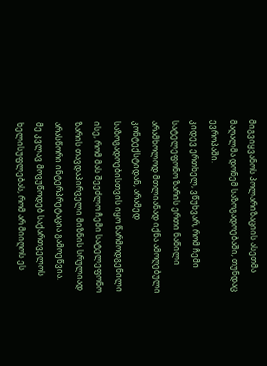მიგვიყვანოს პოლარიზაციის ასეთმა მაღალმა დონემ საზოგადოებაში, თუნდაც ევროპაში.
კიდევ ერთხელ, ვწუხვარ, რომ ჩემი სატელეფონო ზარის ერთი ნაწილი არამხოლოდ მთლიანად იქნა ამოღებული კონტექსტიდან, არამედ საზოგადოებისთვის იყო წარმოდგენილი ისე, რომ მას შეეძლო ჩემი სატელეფონო ზარის თავდაპირველი მიზნის სრულიად არასწორი ინტერპრეტაცია გამოეწვია.
მე კვლავ მოვუწოდებ საქართველოს ხელისუფლებას, რომ არ მიიღოს ეს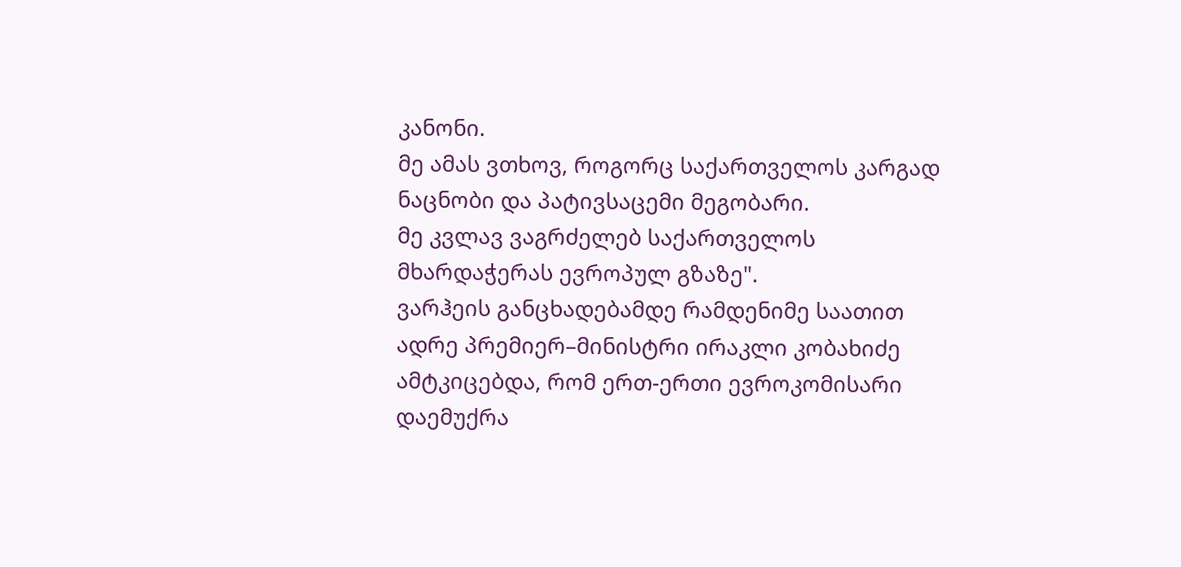კანონი.
მე ამას ვთხოვ, როგორც საქართველოს კარგად ნაცნობი და პატივსაცემი მეგობარი.
მე კვლავ ვაგრძელებ საქართველოს მხარდაჭერას ევროპულ გზაზე".
ვარჰეის განცხადებამდე რამდენიმე საათით ადრე პრემიერ–მინისტრი ირაკლი კობახიძე ამტკიცებდა, რომ ერთ-ერთი ევროკომისარი დაემუქრა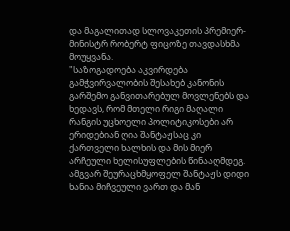და მაგალითად სლოვაკეთის პრემიერ-მინისტრ რობერტ ფიცოზე თავდასხმა მოუყვანა.
"საზოგადოება აკვირდება გამჭვირვალობის შესახებ კანონის გარშემო განვითარებულ მოვლენებს და ხედავს, რომ მთელი რიგი მაღალი რანგის უცხოელი პოლიტიკოსები არ ერიდებიან ღია შანტაჟსაც კი ქართველი ხალხის და მის მიერ არჩეული ხელისუფლების წინააღმდეგ. ამგვარ შეურაცხმყოფელ შანტაჟს დიდი ხანია მიჩვეული ვართ და მან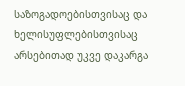საზოგადოებისთვისაც და ხელისუფლებისთვისაც არსებითად უკვე დაკარგა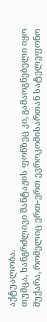აქტუალობა.
თუმცა, ხანგრძლივი შანტაჟის ფონზეც კი, გამაოგნებელი იყო მუქარა, რომელიც ერთ-ერთ ევროკომისართან სატელეფონო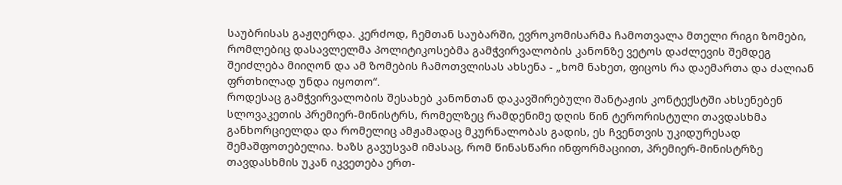საუბრისას გაჟღერდა. კერძოდ, ჩემთან საუბარში, ევროკომისარმა ჩამოთვალა მთელი რიგი ზომები, რომლებიც დასავლელმა პოლიტიკოსებმა გამჭვირვალობის კანონზე ვეტოს დაძლევის შემდეგ შეიძლება მიიღონ და ამ ზომების ჩამოთვლისას ახსენა - „ხომ ნახეთ, ფიცოს რა დაემართა და ძალიან ფრთხილად უნდა იყოთო“.
როდესაც გამჭვირვალობის შესახებ კანონთან დაკავშირებული შანტაჟის კონტექსტში ახსენებენ სლოვაკეთის პრემიერ-მინისტრს, რომელზეც რამდენიმე დღის წინ ტერორისტული თავდასხმა განხორციელდა და რომელიც ამჟამადაც მკურნალობას გადის, ეს ჩვენთვის უკიდურესად შემაშფოთებელია. ხაზს გავუსვამ იმასაც, რომ წინასწარი ინფორმაციით, პრემიერ-მინისტრზე თავდასხმის უკან იკვეთება ერთ-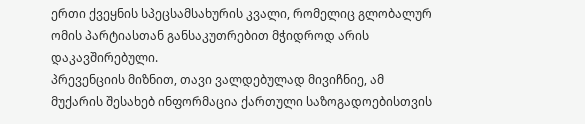ერთი ქვეყნის სპეცსამსახურის კვალი, რომელიც გლობალურ ომის პარტიასთან განსაკუთრებით მჭიდროდ არის დაკავშირებული.
პრევენციის მიზნით, თავი ვალდებულად მივიჩნიე, ამ მუქარის შესახებ ინფორმაცია ქართული საზოგადოებისთვის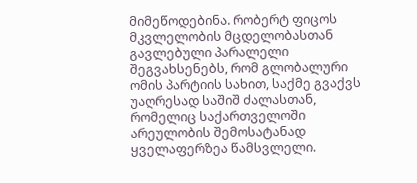მიმეწოდებინა. რობერტ ფიცოს მკვლელობის მცდელობასთან გავლებული პარალელი შეგვახსენებს, რომ გლობალური ომის პარტიის სახით, საქმე გვაქვს უაღრესად საშიშ ძალასთან, რომელიც საქართველოში არეულობის შემოსატანად ყველაფერზეა წამსვლელი.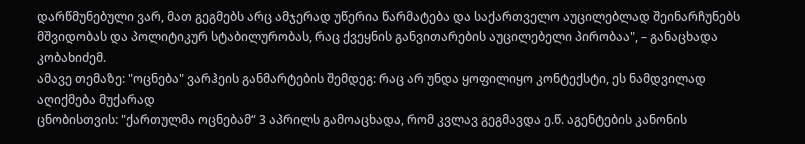დარწმუნებული ვარ, მათ გეგმებს არც ამჯერად უწერია წარმატება და საქართველო აუცილებლად შეინარჩუნებს მშვიდობას და პოლიტიკურ სტაბილურობას, რაც ქვეყნის განვითარების აუცილებელი პირობაა", – განაცხადა კობახიძემ.
ამავე თემაზე: "ოცნება" ვარჰეის განმარტების შემდეგ: რაც არ უნდა ყოფილიყო კონტექსტი, ეს ნამდვილად აღიქმება მუქარად
ცნობისთვის: "ქართულმა ოცნებამ“ 3 აპრილს გამოაცხადა, რომ კვლავ გეგმავდა ე.წ. აგენტების კანონის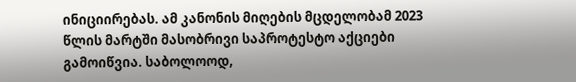ინიციირებას. ამ კანონის მიღების მცდელობამ 2023 წლის მარტში მასობრივი საპროტესტო აქციები გამოიწვია. საბოლოოდ,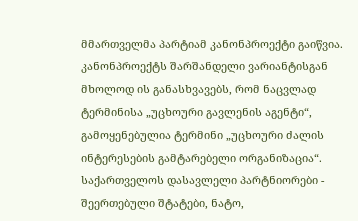მმართველმა პარტიამ კანონპროექტი გაიწვია. კანონპროექტს შარშანდელი ვარიანტისგან მხოლოდ ის განასხვავებს, რომ ნაცვლად ტერმინისა „უცხოური გავლენის აგენტი“, გამოყენებულია ტერმინი „უცხოური ძალის ინტერესების გამტარებელი ორგანიზაცია“. საქართველოს დასავლელი პარტნიორები - შეერთებული შტატები, ნატო,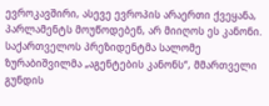ევროკავშირი, ასევე ევროპის არაერთი ქვეყანა, პარლამენტს მოუწოდებენ, არ მიიღოს ეს კანონი. საქართველოს პრეზიდენტმა სალომე ზურაბიშვილმა „აგენტების კანონს“, მმართველი გუნდის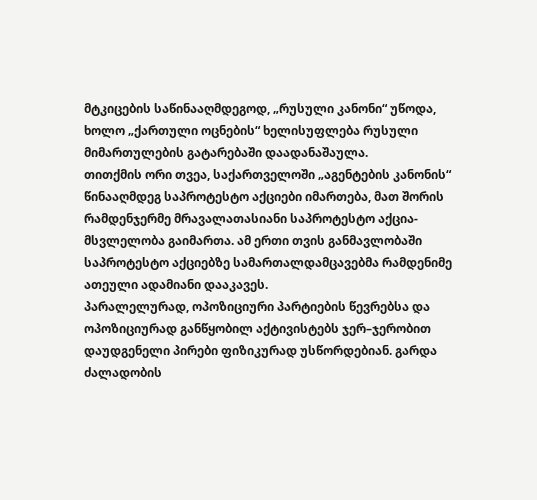მტკიცების საწინააღმდეგოდ, „რუსული კანონი“ უწოდა, ხოლო „ქართული ოცნების“ ხელისუფლება რუსული მიმართულების გატარებაში დაადანაშაულა.
თითქმის ორი თვეა, საქართველოში „აგენტების კანონის“ წინააღმდეგ საპროტესტო აქციები იმართება, მათ შორის რამდენჯერმე მრავალათასიანი საპროტესტო აქცია-მსვლელობა გაიმართა. ამ ერთი თვის განმავლობაში საპროტესტო აქციებზე სამართალდამცავებმა რამდენიმე ათეული ადამიანი დააკავეს.
პარალელურად, ოპოზიციური პარტიების წევრებსა და ოპოზიციურად განწყობილ აქტივისტებს ჯერ–ჯერობით დაუდგენელი პირები ფიზიკურად უსწორდებიან. გარდა ძალადობის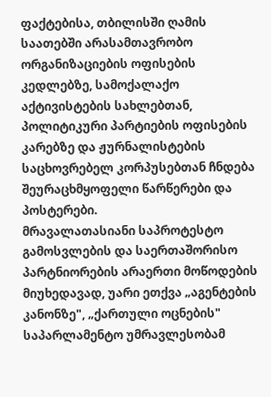ფაქტებისა, თბილისში ღამის საათებში არასამთავრობო ორგანიზაციების ოფისების კედლებზე, სამოქალაქო აქტივისტების სახლებთან, პოლიტიკური პარტიების ოფისების კარებზე და ჟურნალისტების საცხოვრებელ კორპუსებთან ჩნდება შეურაცხმყოფელი წარწერები და პოსტერები.
მრავალათასიანი საპროტესტო გამოსვლების და საერთაშორისო პარტნიორების არაერთი მოწოდების მიუხედავად, უარი ეთქვა „აგენტების კანონზე", „ქართული ოცნების" საპარლამენტო უმრავლესობამ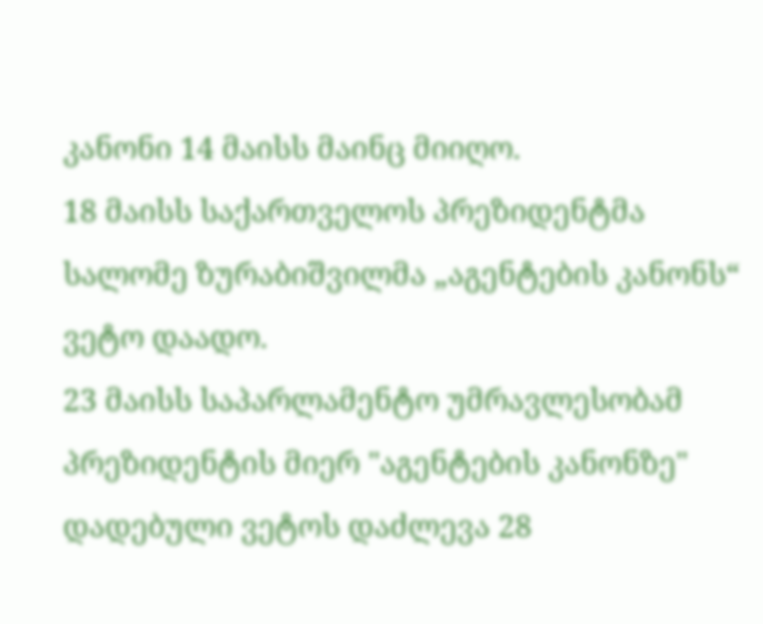კანონი 14 მაისს მაინც მიიღო.
18 მაისს საქართველოს პრეზიდენტმა სალომე ზურაბიშვილმა „აგენტების კანონს“ ვეტო დაადო.
23 მაისს საპარლამენტო უმრავლესობამ პრეზიდენტის მიერ "აგენტების კანონზე" დადებული ვეტოს დაძლევა 28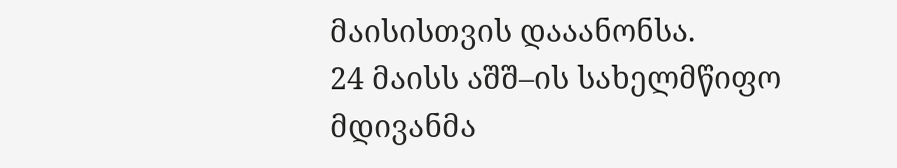მაისისთვის დააანონსა.
24 მაისს აშშ–ის სახელმწიფო მდივანმა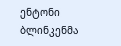ენტონი ბლინკენმა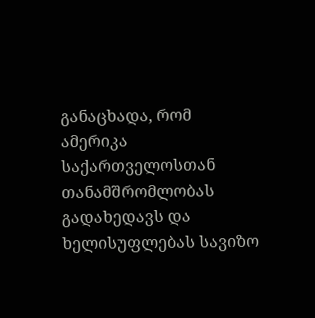განაცხადა, რომ ამერიკა საქართველოსთან თანამშრომლობას გადახედავს და ხელისუფლებას სავიზო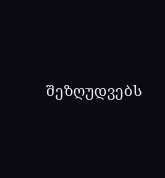შეზღუდვებს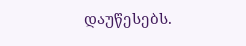დაუწესებს.